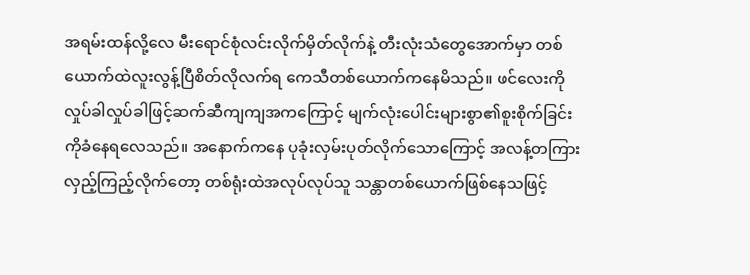အရမ်းထန်လို့လေ မီးရောင်စုံလင်းလိုက်မှိတ်လိုက်နဲ့ တီးလုံးသံတွေအောက်မှာ တစ်ယောက်ထဲလူးလွန့်ပြီစိတ်လိုလက်ရ ကေသီတစ်ယောက်ကနေမိသည်။ ဖင်လေးကိုလှုပ်ခါလှုပ်ခါဖြင့်ဆက်ဆီကျကျအကကြောင့် မျက်လုံးပေါင်းများစွာ၏စူးစိုက်ခြင်းကိုခံနေရလေသည်။ အနောက်ကနေ ပုခုံးလှမ်းပုတ်လိုက်သောကြောင့် အလန့်တကြားလှည့်ကြည့်လိုက်တော့ တစ်ရုံးထဲအလုပ်လုပ်သူ သန္တာတစ်ယောက်ဖြစ်နေသဖြင့်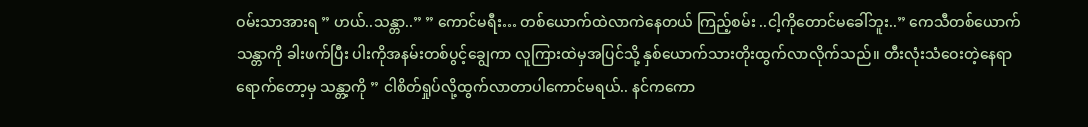ဝမ်းသာအားရ ” ဟယ်..သန္တာ..” ” ကောင်မရီး… တစ်ယောက်ထဲလာကဲနေတယ် ကြည့်စမ်း ..ငါ့ကိုတောင်မခေါ်ဘူး..” ကေသီတစ်ယောက် သန္တာကို ခါးဖက်ပြီး ပါးကိုအနမ်းတစ်ပွင့်ချွေကာ လူကြားထဲမှအပြင်သို့ နှစ်ယောက်သားတိုးထွက်လာလိုက်သည်။ တီးလုံးသံဝေးတဲ့နေရာရောက်တော့မှ သန္တာ့ကို ” ငါစိတ်ရှုပ်လို့ထွက်လာတာပါကောင်မရယ်.. နင်ကကော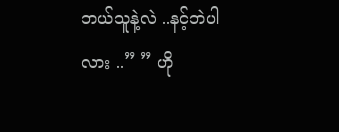ဘယ်သူနဲ့လဲ ..နင့်ဘဲပါလား ..” ” ဟို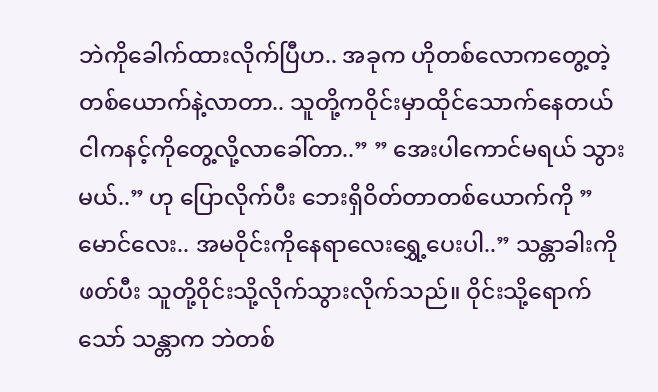ဘဲကိုခေါက်ထားလိုက်ပြီဟ.. အခုက ဟိုတစ်လောကတွေ့တဲ့တစ်ယောက်နဲ့လာတာ.. သူတို့ကဝိုင်းမှာထိုင်သောက်နေတယ် ငါကနင့်ကိုတွေ့လို့လာခေါ်တာ..” ” အေးပါကောင်မရယ် သွားမယ်..” ဟု ပြောလိုက်ပီး ဘေးရှိဝိတ်တာတစ်ယောက်ကို ” မောင်လေး.. အမဝိုင်းကိုနေရာလေးရွှေ့ပေးပါ..” သန္တာခါးကိုဖတ်ပီး သူတို့ဝိုင်းသို့လိုက်သွားလိုက်သည်။ ဝိုင်းသို့ရောက်သော် သန္တာက ဘဲတစ်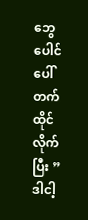ဘွေပေါင်ပေါ်တက်ထိုင်လိုက်ပြီး ” ဒါငါ့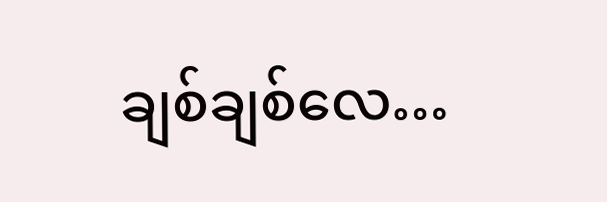ချစ်ချစ်လေ…